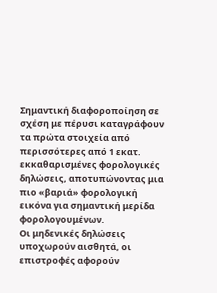Σημαντική διαφοροποίηση σε σχέση με πέρυσι καταγράφουν τα πρώτα στοιχεία από περισσότερες από 1 εκατ. εκκαθαρισμένες φορολογικές δηλώσεις, αποτυπώνοντας μια πιο «βαριά» φορολογική εικόνα για σημαντική μερίδα φορολογουμένων.
Οι μηδενικές δηλώσεις υποχωρούν αισθητά, οι επιστροφές αφορούν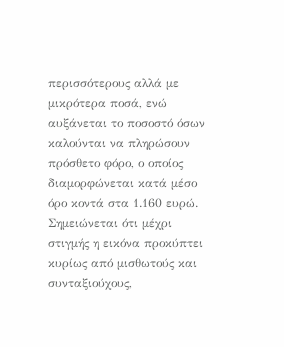περισσότερους αλλά με μικρότερα ποσά, ενώ αυξάνεται το ποσοστό όσων καλούνται να πληρώσουν πρόσθετο φόρο, ο οποίος διαμορφώνεται κατά μέσο όρο κοντά στα 1.160 ευρώ.
Σημειώνεται ότι μέχρι στιγμής η εικόνα προκύπτει κυρίως από μισθωτούς και συνταξιούχους,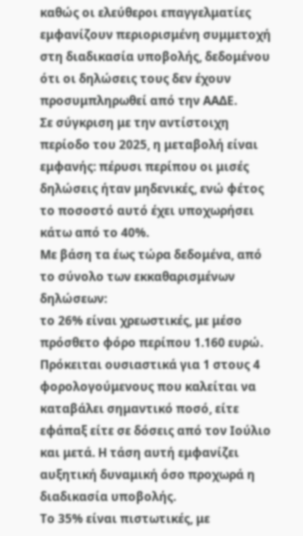καθώς οι ελεύθεροι επαγγελματίες εμφανίζουν περιορισμένη συμμετοχή στη διαδικασία υποβολής, δεδομένου ότι οι δηλώσεις τους δεν έχουν προσυμπληρωθεί από την ΑΑΔΕ.
Σε σύγκριση με την αντίστοιχη περίοδο του 2025, η μεταβολή είναι εμφανής: πέρυσι περίπου οι μισές δηλώσεις ήταν μηδενικές, ενώ φέτος το ποσοστό αυτό έχει υποχωρήσει κάτω από το 40%.
Με βάση τα έως τώρα δεδομένα, από το σύνολο των εκκαθαρισμένων δηλώσεων:
το 26% είναι χρεωστικές, με μέσο πρόσθετο φόρο περίπου 1.160 ευρώ. Πρόκειται ουσιαστικά για 1 στους 4 φορολογούμενους που καλείται να καταβάλει σημαντικό ποσό, είτε εφάπαξ είτε σε δόσεις από τον Ιούλιο και μετά. Η τάση αυτή εμφανίζει αυξητική δυναμική όσο προχωρά η διαδικασία υποβολής.
Το 35% είναι πιστωτικές, με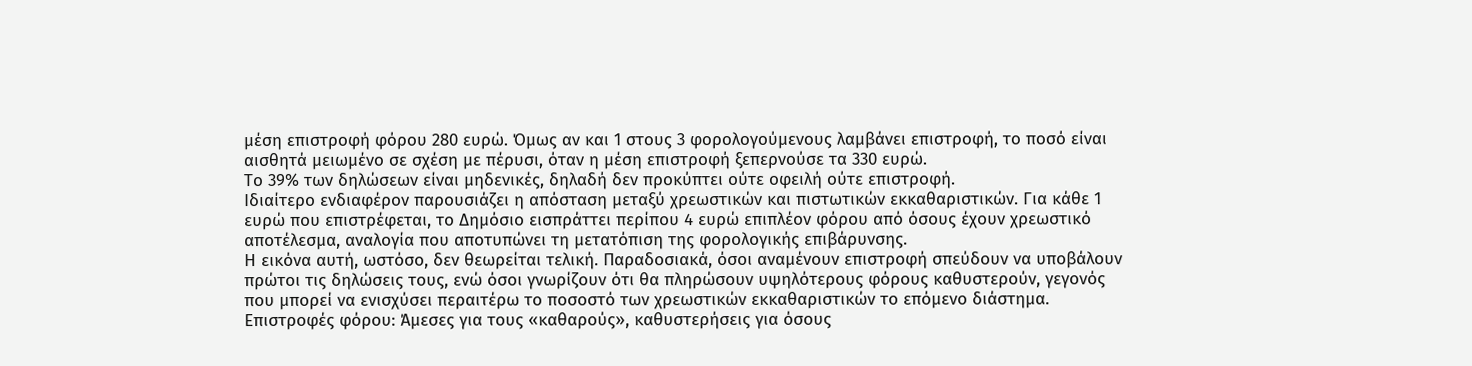μέση επιστροφή φόρου 280 ευρώ. Όμως αν και 1 στους 3 φορολογούμενους λαμβάνει επιστροφή, το ποσό είναι αισθητά μειωμένο σε σχέση με πέρυσι, όταν η μέση επιστροφή ξεπερνούσε τα 330 ευρώ.
Το 39% των δηλώσεων είναι μηδενικές, δηλαδή δεν προκύπτει ούτε οφειλή ούτε επιστροφή.
Ιδιαίτερο ενδιαφέρον παρουσιάζει η απόσταση μεταξύ χρεωστικών και πιστωτικών εκκαθαριστικών. Για κάθε 1 ευρώ που επιστρέφεται, το Δημόσιο εισπράττει περίπου 4 ευρώ επιπλέον φόρου από όσους έχουν χρεωστικό αποτέλεσμα, αναλογία που αποτυπώνει τη μετατόπιση της φορολογικής επιβάρυνσης.
Η εικόνα αυτή, ωστόσο, δεν θεωρείται τελική. Παραδοσιακά, όσοι αναμένουν επιστροφή σπεύδουν να υποβάλουν πρώτοι τις δηλώσεις τους, ενώ όσοι γνωρίζουν ότι θα πληρώσουν υψηλότερους φόρους καθυστερούν, γεγονός που μπορεί να ενισχύσει περαιτέρω το ποσοστό των χρεωστικών εκκαθαριστικών το επόμενο διάστημα.
Επιστροφές φόρου: Άμεσες για τους «καθαρούς», καθυστερήσεις για όσους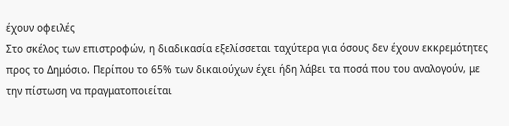έχουν οφειλές
Στο σκέλος των επιστροφών, η διαδικασία εξελίσσεται ταχύτερα για όσους δεν έχουν εκκρεμότητες προς το Δημόσιο. Περίπου το 65% των δικαιούχων έχει ήδη λάβει τα ποσά που του αναλογούν, με την πίστωση να πραγματοποιείται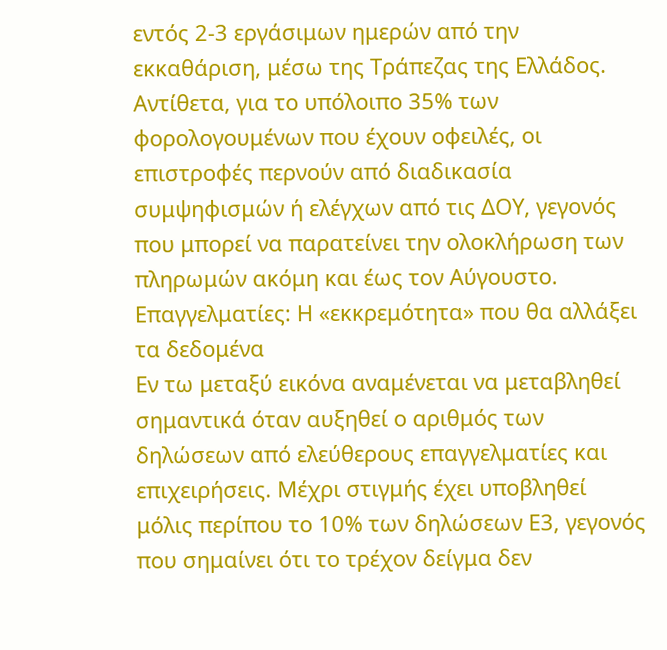εντός 2-3 εργάσιμων ημερών από την εκκαθάριση, μέσω της Τράπεζας της Ελλάδος.
Αντίθετα, για το υπόλοιπο 35% των φορολογουμένων που έχουν οφειλές, οι επιστροφές περνούν από διαδικασία συμψηφισμών ή ελέγχων από τις ΔΟΥ, γεγονός που μπορεί να παρατείνει την ολοκλήρωση των πληρωμών ακόμη και έως τον Αύγουστο.
Επαγγελματίες: Η «εκκρεμότητα» που θα αλλάξει τα δεδομένα
Εν τω μεταξύ εικόνα αναμένεται να μεταβληθεί σημαντικά όταν αυξηθεί ο αριθμός των δηλώσεων από ελεύθερους επαγγελματίες και επιχειρήσεις. Μέχρι στιγμής έχει υποβληθεί μόλις περίπου το 10% των δηλώσεων Ε3, γεγονός που σημαίνει ότι το τρέχον δείγμα δεν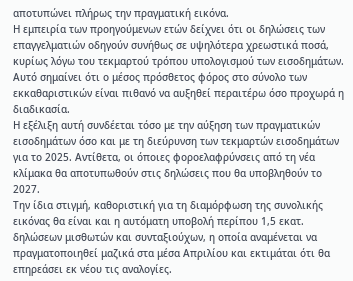αποτυπώνει πλήρως την πραγματική εικόνα.
Η εμπειρία των προηγούμενων ετών δείχνει ότι οι δηλώσεις των επαγγελματιών οδηγούν συνήθως σε υψηλότερα χρεωστικά ποσά, κυρίως λόγω του τεκμαρτού τρόπου υπολογισμού των εισοδημάτων. Αυτό σημαίνει ότι ο μέσος πρόσθετος φόρος στο σύνολο των εκκαθαριστικών είναι πιθανό να αυξηθεί περαιτέρω όσο προχωρά η διαδικασία.
Η εξέλιξη αυτή συνδέεται τόσο με την αύξηση των πραγματικών εισοδημάτων όσο και με τη διεύρυνση των τεκμαρτών εισοδημάτων για το 2025. Αντίθετα, οι όποιες φοροελαφρύνσεις από τη νέα κλίμακα θα αποτυπωθούν στις δηλώσεις που θα υποβληθούν το 2027.
Την ίδια στιγμή, καθοριστική για τη διαμόρφωση της συνολικής εικόνας θα είναι και η αυτόματη υποβολή περίπου 1,5 εκατ. δηλώσεων μισθωτών και συνταξιούχων, η οποία αναμένεται να πραγματοποιηθεί μαζικά στα μέσα Απριλίου και εκτιμάται ότι θα επηρεάσει εκ νέου τις αναλογίες.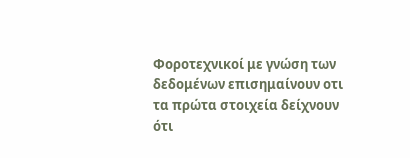Φοροτεχνικοί με γνώση των δεδομένων επισημαίνουν οτι τα πρώτα στοιχεία δείχνουν ότι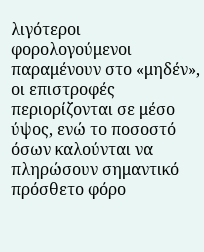λιγότεροι φορολογούμενοι παραμένουν στο «μηδέν», οι επιστροφές περιορίζονται σε μέσο ύψος, ενώ το ποσοστό όσων καλούνται να πληρώσουν σημαντικό πρόσθετο φόρο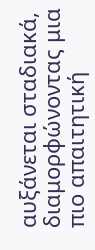αυξάνεται σταδιακά, διαμορφώνοντας μια πιο απαιτητική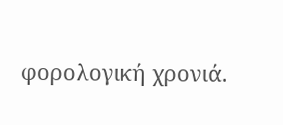φορολογική χρονιά.